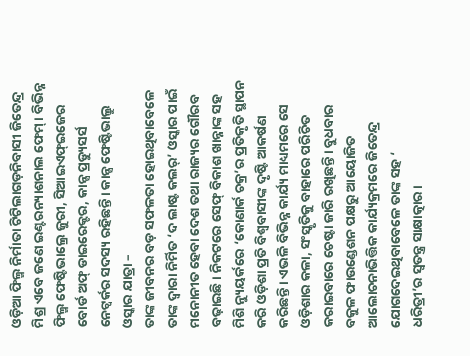ଓଡ଼ିଆ ଫିଲ୍ମ ନିର୍ମାତା ଟିଟିଲାଗଡ଼ନିବାସୀ ଜିତେନ୍ଦ୍ର ମିଶ୍ର ଏବେ ଜଣେ ଇଣ୍ଟରନ୍ୟାଶନାଲ ଫେମ୍। ବିଭିନ୍ନ ଫିଲ୍ମ ଫେଷ୍ଟିଭାଲ୍ରେ ଜୁରୀ, ସିଆଇଏଫ୍ଇଜେର ବୋର୍ଡ ଅଫ୍ ଡାଇରେକ୍ଟର, କାନ୍ସ ପ୍ରଡ୍ୟୁସର୍ସ ନେଟ୍ୱର୍କର ସଦସ୍ୟ ରହିଛନ୍ତି। କାନ୍ସ ଫେଷ୍ଟିଭାଲ୍ରୁ ଓସ୍କାର ଯାତ୍ରା –
ତାଙ୍କ ଜୀବନର ବଡ଼ ସଫଳତା ହୋଇଥିବାବେଳେ ତାଙ୍କ ଦ୍ୱାରା ନିର୍ମିତ ‘ଦ ଲାଷ୍ଟ କଲର୍’ ଓସ୍କାର ପାଇଁ ମନୋନୀତ ହେବା ଦେଶ ତଥା ରାଜ୍ୟର ଗୌରବ ବଢ଼ାଇଛି। ନିକଟରେ ସେଫ୍ ବିକାଶ ଖାନ୍ନାଙ୍କ ସହ ମିଶି ନ୍ୟୁୟର୍କରେ ‘କୋଣାର୍କ ଚକ୍ର’ର ପ୍ରତିକୃତି ସ୍ଥାପନ କରି ଓଡ଼ିଶା ପ୍ରତି ବିଶ୍ୱବାସୀଙ୍କ ଦୃଷ୍ଟି ଆକର୍ଷଣ କରିଛନ୍ତି। ଏଭଳି ବିଭିନ୍ନ କାର୍ଯ୍ୟ ମାଧ୍ୟମରେ ସେ ଓଡ଼ିଶାର କଳା, ସଂସ୍କୃତିକୁ ବାହାରେ ପରିଚିତ କରାଇବାରେ ଚେଷ୍ଟା ଜାରି ରଖିଛନ୍ତି। ବୁଧବାର ବକୁଳ ଫାଉଣ୍ଡେଶନ ପକ୍ଷରୁ ଆୟୋଜିତ ଆଲୋଚନାଭିତ୍ତିକ କାର୍ଯ୍ୟକ୍ରମରେ ଜିତେନ୍ଦ୍ର ଯୋଗଦେଇଥିବାବେଳେ ତାଙ୍କ ସହ ‘
ଧରିତ୍ରୀ’ର ସ୍ବତନ୍ତ୍ର ସାକ୍ଷାତ୍କାର।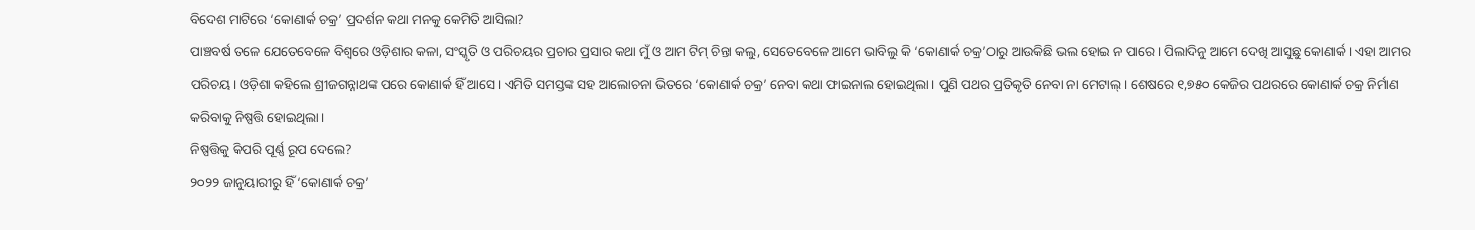ବିଦେଶ ମାଟିରେ ‘କୋଣାର୍କ ଚକ୍ର’ ପ୍ରଦର୍ଶନ କଥା ମନକୁ କେମିତି ଆସିଲା?
ପାଞ୍ଚବର୍ଷ ତଳେ ଯେତେବେଳେ ବିଶ୍ୱରେ ଓଡ଼ିଶାର କଳା, ସଂସ୍କୃତି ଓ ପରିଚୟର ପ୍ରଚାର ପ୍ରସାର କଥା ମୁଁ ଓ ଆମ ଟିମ୍ ଚିନ୍ତା କଲୁ, ସେତେବେଳେ ଆମେ ଭାବିଲୁ କି ‘କୋଣାର୍କ ଚକ୍ର’ଠାରୁ ଆଉକିଛି ଭଲ ହୋଇ ନ ପାରେ। ପିଲାଦିନୁ ଆମେ ଦେଖି ଆସୁଛୁ କୋଣାର୍କ। ଏହା ଆମର ପରିଚୟ। ଓଡ଼ିଶା କହିଲେ ଶ୍ରୀଜଗନ୍ନାଥଙ୍କ ପରେ କୋଣାର୍କ ହିଁ ଆସେ। ଏମିତି ସମସ୍ତଙ୍କ ସହ ଆଲୋଚନା ଭିତରେ ‘କୋଣାର୍କ ଚକ୍ର’ ନେବା କଥା ଫାଇନାଲ ହୋଇଥିଲା। ପୁଣି ପଥର ପ୍ରତିକୃତି ନେବା ନା ମେଟାଲ୍। ଶେଷରେ ୧,୭୫୦ କେଜିର ପଥରରେ କୋଣାର୍କ ଚକ୍ର ନିର୍ମାଣ କରିବାକୁ ନିଷ୍ପତ୍ତି ହୋଇଥିଲା।
ନିଷ୍ପତ୍ତିକୁ କିପରି ପୂର୍ଣ୍ଣ ରୂପ ଦେଲେ?
୨୦୨୨ ଜାନୁୟାରୀରୁ ହିଁ ‘କୋଣାର୍କ ଚକ୍ର’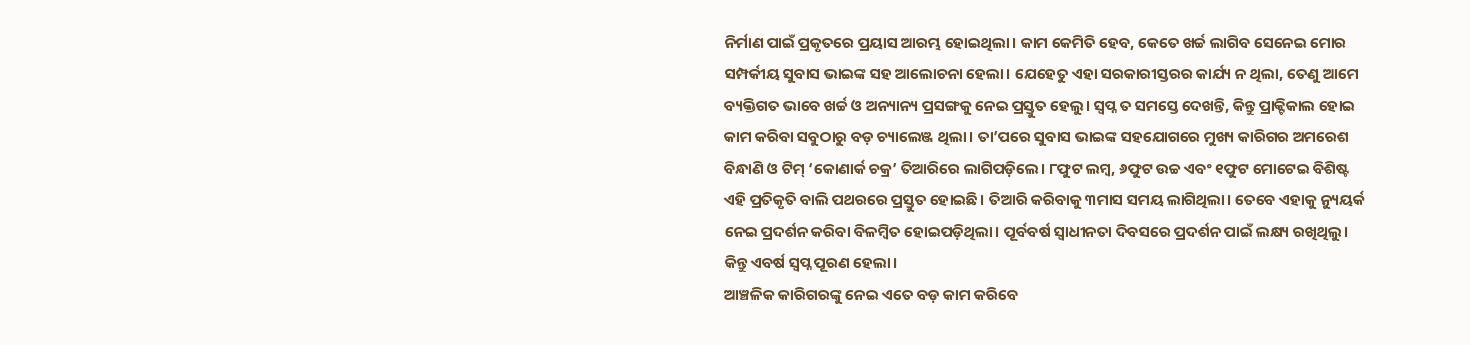ନିର୍ମାଣ ପାଇଁ ପ୍ରକୃତରେ ପ୍ରୟାସ ଆରମ୍ଭ ହୋଇଥିଲା। କାମ କେମିତି ହେବ, କେତେ ଖର୍ଚ୍ଚ ଲାଗିବ ସେନେଇ ମୋର ସମ୍ପର୍କୀୟ ସୁବାସ ଭାଇଙ୍କ ସହ ଆଲୋଚନା ହେଲା। ଯେହେତୁ ଏହା ସରକାରୀସ୍ତରର କାର୍ଯ୍ୟ ନ ଥିଲା, ତେଣୁ ଆମେ ବ୍ୟକ୍ତିଗତ ଭାବେ ଖର୍ଚ୍ଚ ଓ ଅନ୍ୟାନ୍ୟ ପ୍ରସଙ୍ଗକୁ ନେଇ ପ୍ରସ୍ତୁତ ହେଲୁ। ସ୍ବପ୍ନ ତ ସମସ୍ତେ ଦେଖନ୍ତି, କିନ୍ତୁ ପ୍ରାକ୍ଟିକାଲ ହୋଇ କାମ କରିବା ସବୁଠାରୁ ବଡ଼ ଚ୍ୟାଲେଞ୍ଜ ଥିଲା। ତା’ପରେ ସୁବାସ ଭାଇଙ୍କ ସହଯୋଗରେ ମୁଖ୍ୟ କାରିଗର ଅମରେଶ ବିନ୍ଧାଣି ଓ ଟିମ୍ ‘କୋଣାର୍କ ଚକ୍ର’ ତିଆରିରେ ଲାଗିପଡ଼ିଲେ। ୮ଫୁଟ ଲମ୍ବ, ୬ଫୁଟ ଉଚ୍ଚ ଏବଂ ୧ଫୁଟ ମୋଟେଇ ବିଶିଷ୍ଟ ଏହି ପ୍ରତିକୃତି ବାଲି ପଥରରେ ପ୍ରସ୍ତୁତ ହୋଇଛି। ତିଆରି କରିବାକୁ ୩ମାସ ସମୟ ଲାଗିଥିଲା। ତେବେ ଏହାକୁ ନ୍ୟୁୟର୍କ ନେଇ ପ୍ରଦର୍ଶନ କରିବା ବିଳମ୍ବିତ ହୋଇପଡ଼ିଥିଲା। ପୂର୍ବବର୍ଷ ସ୍ବାଧୀନତା ଦିବସରେ ପ୍ରଦର୍ଶନ ପାଇଁ ଲକ୍ଷ୍ୟ ରଖିଥିଲୁ। କିନ୍ତୁ ଏବର୍ଷ ସ୍ବପ୍ନ ପୂରଣ ହେଲା।
ଆଞ୍ଚଳିକ କାରିଗରଙ୍କୁ ନେଇ ଏତେ ବଡ଼ କାମ କରିବେ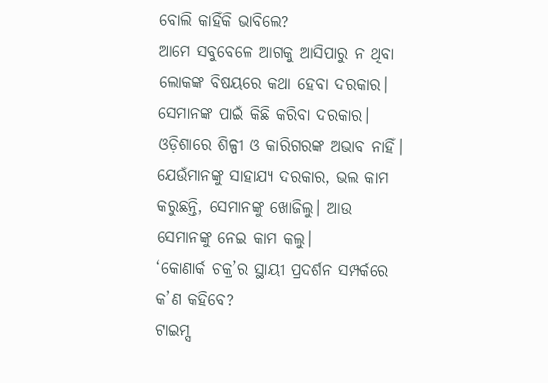ବୋଲି କାହିଁକି ଭାବିଲେ?
ଆମେ ସବୁବେଳେ ଆଗକୁ ଆସିପାରୁ ନ ଥିବା ଲୋକଙ୍କ ବିଷୟରେ କଥା ହେବା ଦରକାର। ସେମାନଙ୍କ ପାଇଁ କିଛି କରିବା ଦରକାର। ଓଡ଼ିଶାରେ ଶିଳ୍ପୀ ଓ କାରିଗରଙ୍କ ଅଭାବ ନାହିଁ। ଯେଉଁମାନଙ୍କୁ ସାହାଯ୍ୟ ଦରକାର, ଭଲ କାମ କରୁଛନ୍ତି, ସେମାନଙ୍କୁ ଖୋଜିଲୁ। ଆଉ ସେମାନଙ୍କୁ ନେଇ କାମ କଲୁ।
‘କୋଣାର୍କ ଚକ୍ର’ର ସ୍ଥାୟୀ ପ୍ରଦର୍ଶନ ସମ୍ପର୍କରେ କ’ଣ କହିବେ?
ଟାଇମ୍ସ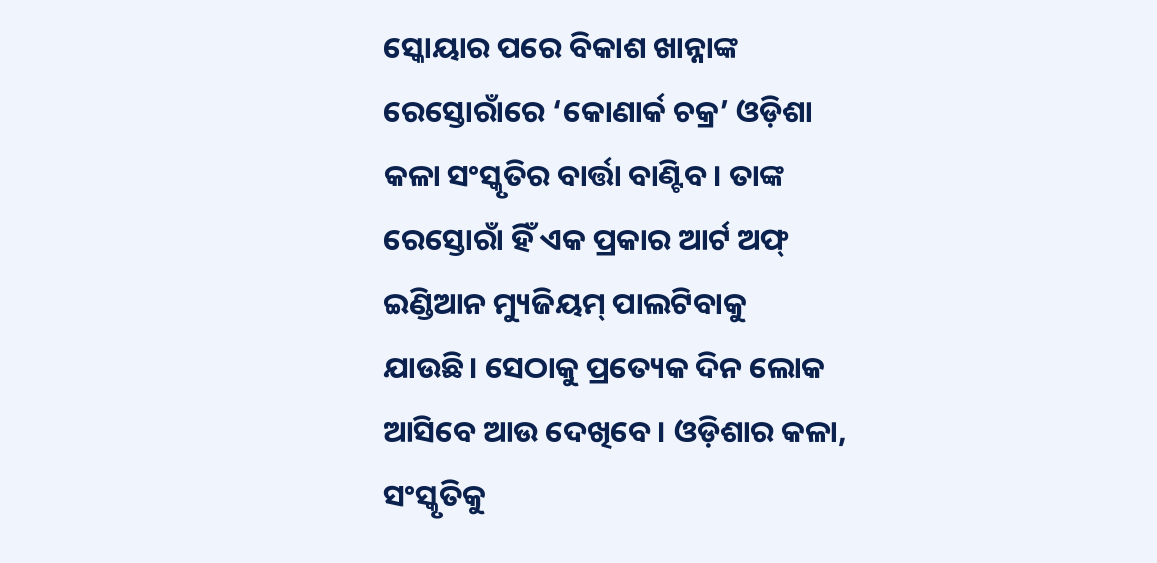ସ୍କୋୟାର ପରେ ବିକାଶ ଖାନ୍ନାଙ୍କ ରେସ୍ତୋରାଁରେ ‘କୋଣାର୍କ ଚକ୍ର’ ଓଡ଼ିଶା କଳା ସଂସ୍କୃତିର ବାର୍ତ୍ତା ବାଣ୍ଟିବ। ତାଙ୍କ ରେସ୍ତୋରାଁ ହିଁ ଏକ ପ୍ରକାର ଆର୍ଟ ଅଫ୍ ଇଣ୍ଡିଆନ ମ୍ୟୁଜିୟମ୍ ପାଲଟିବାକୁ ଯାଉଛି। ସେଠାକୁ ପ୍ରତ୍ୟେକ ଦିନ ଲୋକ ଆସିବେ ଆଉ ଦେଖିବେ। ଓଡ଼ିଶାର କଳା, ସଂସ୍କୃତିକୁ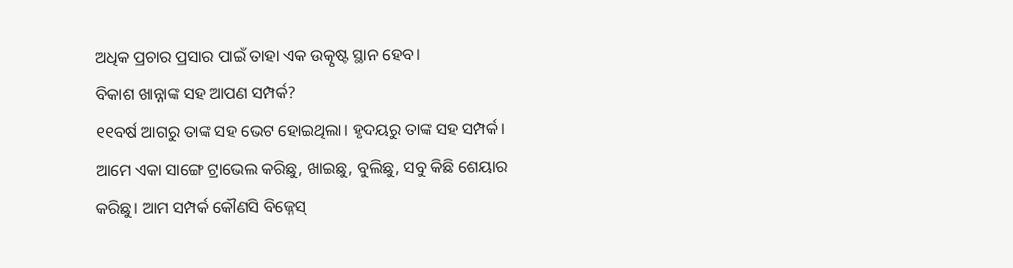ଅଧିକ ପ୍ରଚାର ପ୍ରସାର ପାଇଁ ତାହା ଏକ ଉତ୍କୃଷ୍ଟ ସ୍ଥାନ ହେବ।
ବିକାଶ ଖାନ୍ନାଙ୍କ ସହ ଆପଣ ସମ୍ପର୍କ?
୧୧ବର୍ଷ ଆଗରୁ ତାଙ୍କ ସହ ଭେଟ ହୋଇଥିଲା। ହୃଦୟରୁ ତାଙ୍କ ସହ ସମ୍ପର୍କ। ଆମେ ଏକା ସାଙ୍ଗେ ଟ୍ରାଭେଲ କରିଛୁ, ଖାଇଛୁ, ବୁଲିଛୁ, ସବୁ କିଛି ଶେୟାର କରିଛୁ। ଆମ ସମ୍ପର୍କ କୌଣସି ବିଜ୍ନେସ୍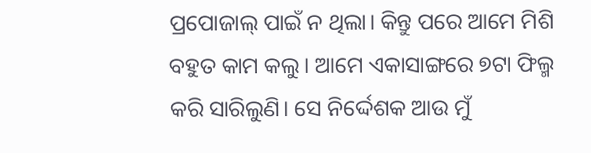ପ୍ରପୋଜାଲ୍ ପାଇଁ ନ ଥିଲା। କିନ୍ତୁ ପରେ ଆମେ ମିଶି ବହୁତ କାମ କଲୁ। ଆମେ ଏକାସାଙ୍ଗରେ ୭ଟା ଫିଲ୍ମ କରି ସାରିଲୁଣି। ସେ ନିର୍ଦ୍ଦେଶକ ଆଉ ମୁଁ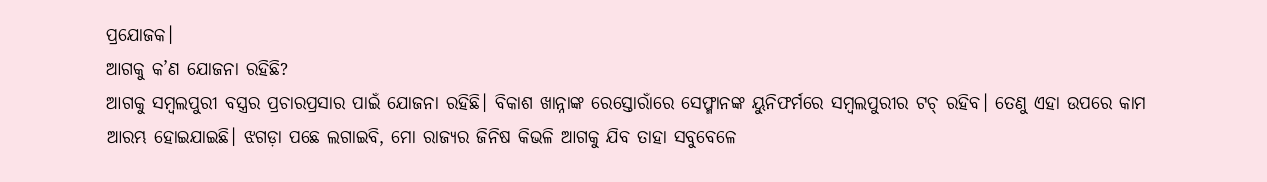ପ୍ରଯୋଜକ।
ଆଗକୁ କ’ଣ ଯୋଜନା ରହିଛି?
ଆଗକୁ ସମ୍ବଲପୁରୀ ବସ୍ତ୍ରର ପ୍ରଚାରପ୍ରସାର ପାଇଁ ଯୋଜନା ରହିଛି। ବିକାଶ ଖାନ୍ନାଙ୍କ ରେସ୍ତୋରାଁରେ ସେଫ୍ମାନଙ୍କ ୟୁନିଫର୍ମରେ ସମ୍ବଲପୁରୀର ଟଚ୍ ରହିବ। ତେଣୁ ଏହା ଉପରେ କାମ ଆରମ୍ଭ ହୋଇଯାଇଛି। ଝଗଡ଼ା ପଛେ ଲଗାଇବି, ମୋ ରାଜ୍ୟର ଜିନିଷ କିଭଳି ଆଗକୁ ଯିବ ତାହା ସବୁବେଳେ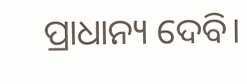ପ୍ରାଧାନ୍ୟ ଦେବି।